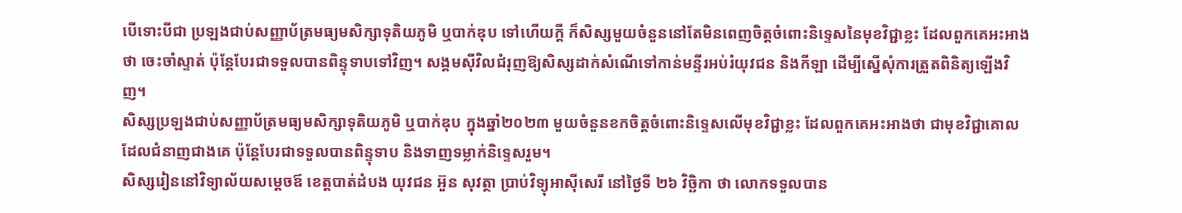បើទោះបីជា ប្រឡងជាប់សញ្ញាប័ត្រមធ្យមសិក្សាទុតិយភូមិ ឬបាក់ឌុប ទៅហើយក្ដី ក៏សិស្សមួយចំនួននៅតែមិនពេញចិត្តចំពោះនិទ្ទេសនៃមុខវិជ្ជាខ្លះ ដែលពួកគេអះអាងថា ចេះចាំស្ទាត់ ប៉ុន្តែបែរជាទទួលបានពិន្ទុទាបទៅវិញ។ សង្គមស៊ីវិលជំរុញឱ្យសិស្សដាក់សំណើទៅកាន់មន្ទីរអប់រំយុវជន និងកីឡា ដើម្បីស្នើសុំការត្រួតពិនិត្យឡើងវិញ។
សិស្សប្រឡងជាប់សញ្ញាប័ត្រមធ្យមសិក្សាទុតិយភូមិ ឬបាក់ឌុប ក្នុងឆ្នាំ២០២៣ មួយចំនួនខកចិត្តចំពោះនិទ្ទេសលើមុខវិជ្ជាខ្លះ ដែលពួកគេអះអាងថា ជាមុខវិជ្ជាគោល ដែលជំនាញជាងគេ ប៉ុន្តែបែរជាទទួលបានពិន្ទុទាប និងទាញទម្លាក់និទ្ទេសរួម។
សិស្សរៀននៅវិទ្យាល័យសម្ដេចឪ ខេត្តបាត់ដំបង យុវជន អ៊ួន សុវត្ថា ប្រាប់វិទ្យុអាស៊ីសេរី នៅថ្ងៃទី ២៦ វិច្ឆិកា ថា លោកទទួលបាន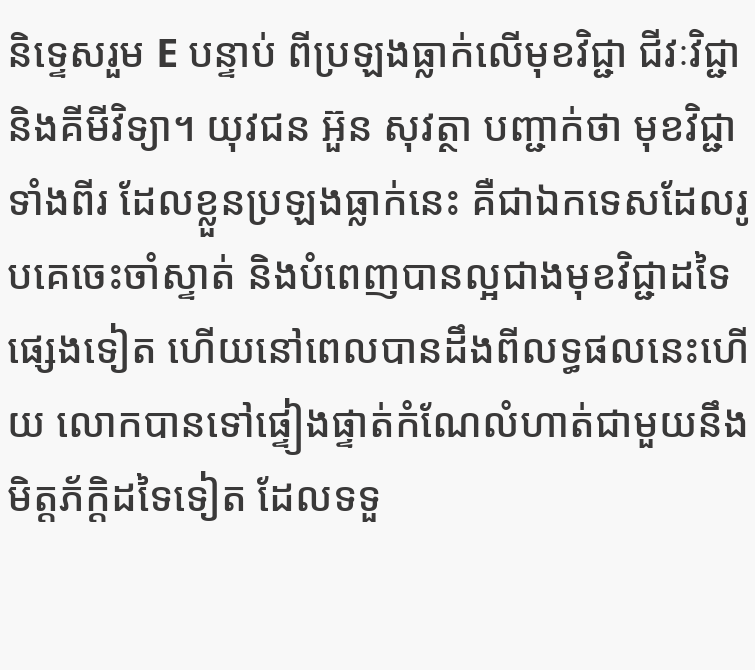និទ្ទេសរួម E បន្ទាប់ ពីប្រឡងធ្លាក់លើមុខវិជ្ជា ជីវៈវិជ្ជា និងគីមីវិទ្យា។ យុវជន អ៊ួន សុវត្ថា បញ្ជាក់ថា មុខវិជ្ជាទាំងពីរ ដែលខ្លួនប្រឡងធ្លាក់នេះ គឺជាឯកទេសដែលរូបគេចេះចាំស្ទាត់ និងបំពេញបានល្អជាងមុខវិជ្ជាដទៃផ្សេងទៀត ហើយនៅពេលបានដឹងពីលទ្ធផលនេះហើយ លោកបានទៅផ្ទៀងផ្ទាត់កំណែលំហាត់ជាមួយនឹងមិត្តភ័ក្ដិដទៃទៀត ដែលទទួ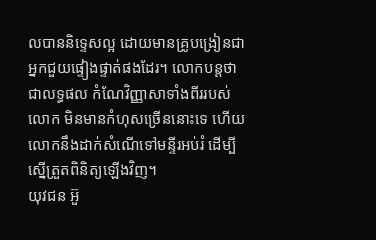លបាននិទ្ទេសល្អ ដោយមានគ្រូបង្រៀនជាអ្នកជួយផ្ទៀងផ្ទាត់ផងដែរ។ លោកបន្តថា ជាលទ្ធផល កំណែវិញ្ញាសាទាំងពីររបស់លោក មិនមានកំហុសច្រើននោះទេ ហើយលោកនឹងដាក់សំណើទៅមន្ទីរអប់រំ ដើម្បីស្នើត្រួតពិនិត្យឡើងវិញ។
យុវជន អ៊ួ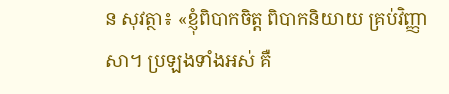ន សុវត្ថា៖ «ខ្ញុំពិបាកចិត្ត ពិបាកនិយាយ គ្រប់វិញ្ញាសា។ ប្រឡងទាំងអស់ គឺ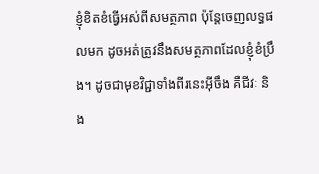ខ្ញុំខិតខំធ្វើអស់ពីសមត្ថភាព ប៉ុន្តែចេញលទ្ធផលមក ដូចអត់ត្រូវនឹងសមត្ថភាពដែលខ្ញុំខំប្រឹង។ ដូចជាមុខវិជ្ជាទាំងពីរនេះអ៊ីចឹង គឺជីវៈ និង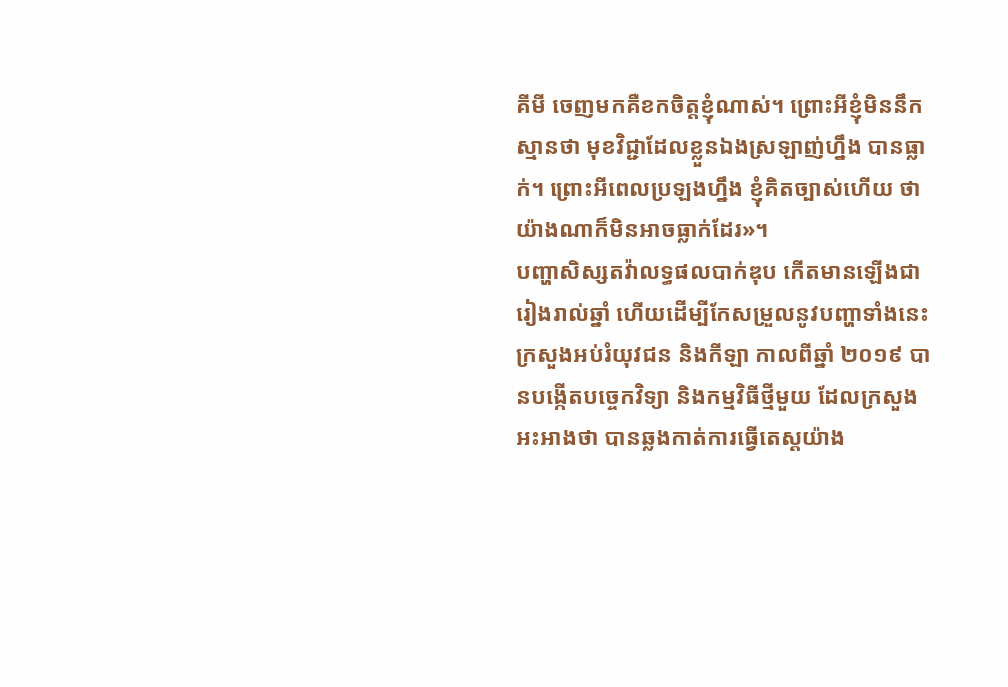គីមី ចេញមកគឺខកចិត្តខ្ញុំណាស់។ ព្រោះអីខ្ញុំមិននឹកស្មានថា មុខវិជ្ជាដែលខ្លួនឯងស្រឡាញ់ហ្នឹង បានធ្លាក់។ ព្រោះអីពេលប្រឡងហ្នឹង ខ្ញុំគិតច្បាស់ហើយ ថាយ៉ាងណាក៏មិនអាចធ្លាក់ដែរ»។
បញ្ហាសិស្សតវ៉ាលទ្ធផលបាក់ឌុប កើតមានឡើងជារៀងរាល់ឆ្នាំ ហើយដើម្បីកែសម្រួលនូវបញ្ហាទាំងនេះ ក្រសួងអប់រំយុវជន និងកីឡា កាលពីឆ្នាំ ២០១៩ បានបង្កើតបច្ចេកវិទ្យា និងកម្មវិធីថ្មីមួយ ដែលក្រសួងអះអាងថា បានឆ្លងកាត់ការធ្វើតេស្ដយ៉ាង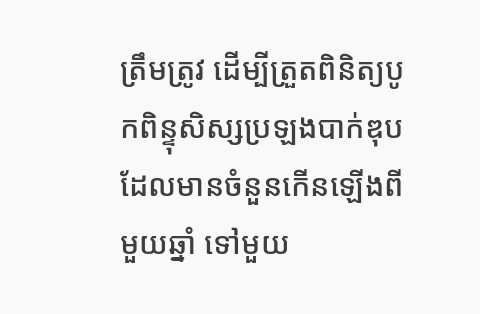ត្រឹមត្រូវ ដើម្បីត្រួតពិនិត្យបូកពិន្ទុសិស្សប្រឡងបាក់ឌុប ដែលមានចំនួនកើនឡើងពីមួយឆ្នាំ ទៅមួយ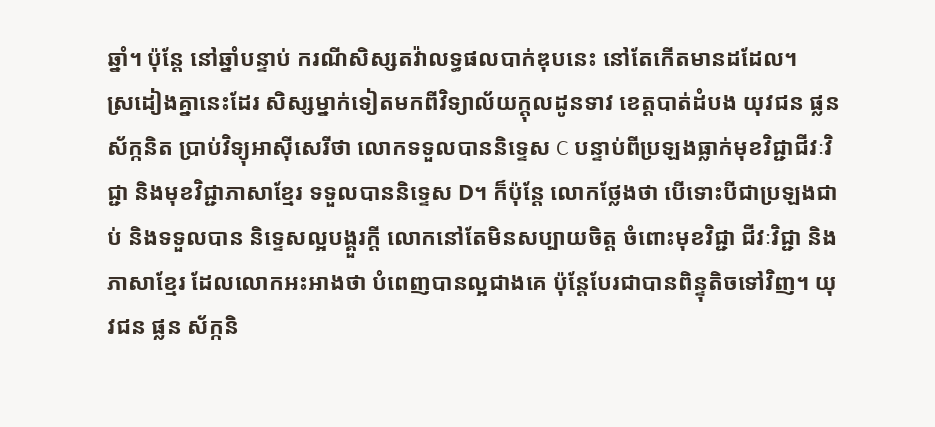ឆ្នាំ។ ប៉ុន្តែ នៅឆ្នាំបន្ទាប់ ករណីសិស្សតវ៉ាលទ្ធផលបាក់ឌុបនេះ នៅតែកើតមានដដែល។
ស្រដៀងគ្នានេះដែរ សិស្សម្នាក់ទៀតមកពីវិទ្យាល័យក្ដុលដូនទាវ ខេត្តបាត់ដំបង យុវជន ផ្លន ស័ក្កនិត ប្រាប់វិទ្យុអាស៊ីសេរីថា លោកទទួលបាននិទ្ទេស C បន្ទាប់ពីប្រឡងធ្លាក់មុខវិជ្ជាជីវៈវិជ្ជា និងមុខវិជ្ជាភាសាខ្មែរ ទទួលបាននិទ្ទេស D។ ក៏ប៉ុន្តែ លោកថ្លែងថា បើទោះបីជាប្រឡងជាប់ និងទទួលបាន និទ្ទេសល្អបង្គួរក្ដី លោកនៅតែមិនសប្បាយចិត្ត ចំពោះមុខវិជ្ជា ជីវៈវិជ្ជា និងភាសាខ្មែរ ដែលលោកអះអាងថា បំពេញបានល្អជាងគេ ប៉ុន្តែបែរជាបានពិន្ទុតិចទៅវិញ។ យុវជន ផ្លន ស័ក្កនិ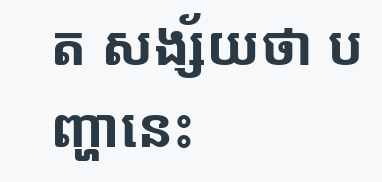ត សង្ស័យថា បញ្ហានេះ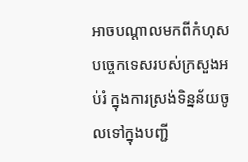អាចបណ្ដាលមកពីកំហុសបច្ចេកទេសរបស់ក្រសួងអប់រំ ក្នុងការស្រង់ទិន្នន័យចូលទៅក្នុងបញ្ជី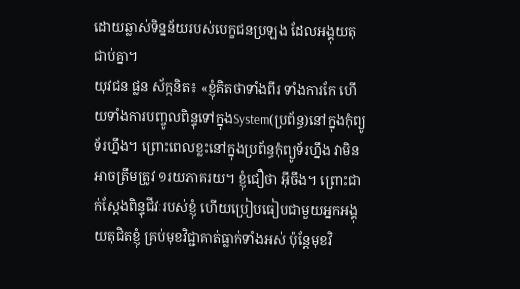ដោយឆ្លាស់ទិន្នន័យរបស់បេក្ខជនប្រឡង ដែលអង្គុយតុជាប់គ្នា។
យុវជន ផ្លន ស័ក្កនិត៖ «ខ្ញុំគិតថាទាំងពីរ ទាំងការកែ ហើយទាំងការបញ្ចូលពិន្ទុទៅក្នុងSystem(ប្រព័ន្ធ)នៅក្នុងកុំព្យូទ័រហ្នឹង។ ព្រោះពេលខ្លះនៅក្នុងប្រព័ន្ធកុំព្យូទ័រហ្នឹង វាមិនអាចត្រឹមត្រូវ ១រយភាគរយ។ ខ្ញុំជឿថា អ៊ីចឹង។ ព្រោះជាក់ស្ដែងពិន្ទុជីវៈរបស់ខ្ញុំ ហើយប្រៀបធៀបជាមួយអ្នកអង្គុយតុជិតខ្ញុំ គ្រប់មុខវិជ្ជាគាត់ធ្លាក់ទាំងអស់ ប៉ុន្តែមុខវិ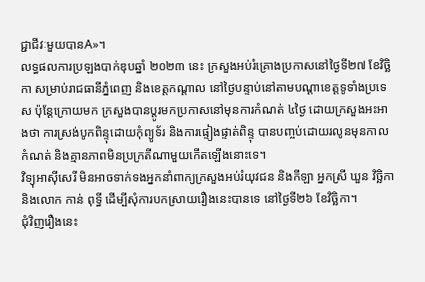ជ្ជាជីវៈមួយបានA»។
លទ្ធផលការប្រឡងបាក់ឌុបឆ្នាំ ២០២៣ នេះ ក្រសួងអប់រំគ្រោងប្រកាសនៅថ្ងៃទី២៧ ខែវិច្ឆិកា សម្រាប់រាជធានីភ្នំពេញ និងខេត្តកណ្ដាល នៅថ្ងៃបន្ទាប់នៅតាមបណ្ដាខេត្តទូទាំងប្រទេស ប៉ុន្តែក្រោយមក ក្រសួងបានប្ដូរមកប្រកាសនៅមុនការកំណត់ ៤ថ្ងៃ ដោយក្រសួងអះអាងថា ការស្រង់បូកពិន្ទុដោយកុំព្យូទ័រ និងការផ្ទៀងផ្ទាត់ពិន្ទុ បានបញ្ចប់ដោយរលូនមុនកាលកំណត់ និងគ្មានភាពមិនប្រក្រតីណាមួយកើតឡើងនោះទេ។
វិទ្យុអាស៊ីសេរី មិនអាចទាក់ទងអ្នកនាំពាក្យក្រសួងអប់រំយុវជន និងកីឡា អ្នកស្រី ឃួន វិច្ឆិកា និងលោក កាន់ ពុទ្ធី ដើម្បីសុំការបកស្រាយរឿងនេះបានទេ នៅថ្ងៃទី២៦ ខែវិច្ឆិកា។
ជុំវិញរឿងនេះ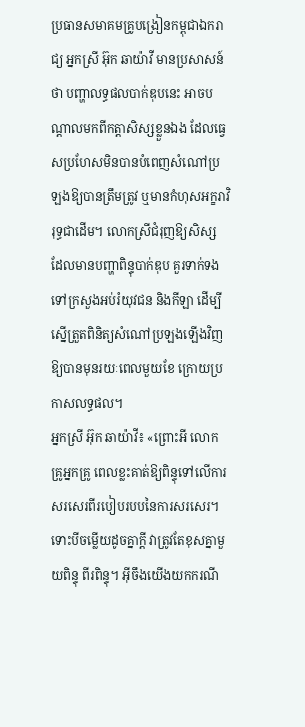ប្រធានសមាគមគ្រូបង្រៀនកម្ពុជាឯករាជ្យ អ្នកស្រី អ៊ុក ឆាយ៉ាវី មានប្រសាសន៍ថា បញ្ហាលទ្ធផលបាក់ឌុបនេះ អាចបណ្ដាលមកពីកត្តាសិស្សខ្លួនឯង ដែលធ្វេសប្រហែសមិនបានបំពេញសំណៅប្រឡងឱ្យបានត្រឹមត្រូវ ឬមានកំហុសអក្ខរាវិរុទ្ធជាដើម។ លោកស្រីជំរុញឱ្យសិស្ស ដែលមានបញ្ហាពិន្ទុបាក់ឌុប គួរទាក់ទងទៅក្រសួងអប់រំយុវជន និងកីឡា ដើម្បីស្នើត្រួតពិនិត្យសំណៅប្រឡងឡើងវិញ ឱ្យបានមុនរយៈពេលមួយខែ ក្រោយប្រកាសលទ្ធផល។
អ្នកស្រី អ៊ុក ឆាយ៉ាវី៖ «ព្រោះអី លោកគ្រូអ្នកគ្រូ ពេលខ្លះគាត់ឱ្យពិន្ទុទៅលើការសរសេរពីរបៀបរបបនៃការសរសេរ។ ទោះបីចម្លើយដូចគ្នាក្ដី វាត្រូវតែខុសគ្នាមួយពិន្ទុ ពីរពិន្ទុ។ អ៊ីចឹងយើងយកករណី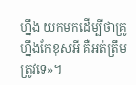ហ្នឹង យកមកដើម្បីថាគ្រូហ្នឹងកែខុសអី គឺអត់ត្រឹមត្រូវទេ»។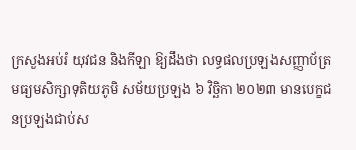ក្រសួងអប់រំ យុវជន និងកីឡា ឱ្យដឹងថា លទ្ធផលប្រឡងសញ្ញាប័ត្រមធ្យមសិក្សាទុតិយភូមិ សម័យប្រឡង ៦ វិច្ឆិកា ២០២៣ មានបេក្ខជនប្រឡងជាប់ស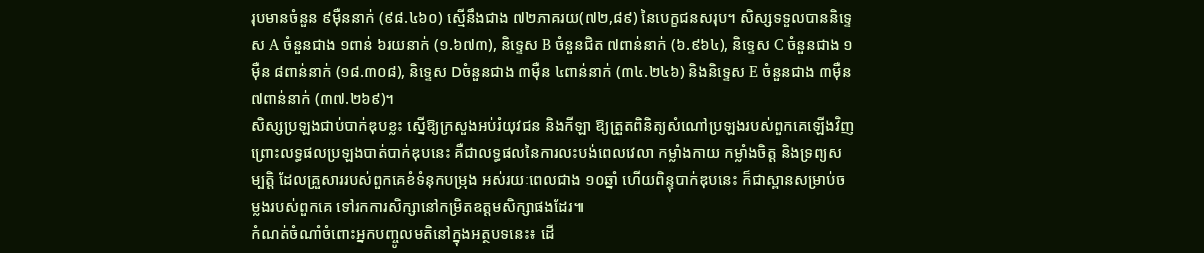រុបមានចំនួន ៩ម៉ឺននាក់ (៩៨.៤៦០) ស្មើនឹងជាង ៧២ភាគរយ(៧២,៨៩) នៃបេក្ខជនសរុប។ សិស្សទទួលបាននិទ្ទេស A ចំនួនជាង ១ពាន់ ៦រយនាក់ (១.៦៧៣), និទ្ទេស B ចំនួនជិត ៧ពាន់នាក់ (៦.៩៦៤), និទ្ទេស C ចំនួនជាង ១ម៉ឺន ៨ពាន់នាក់ (១៨.៣០៨), និទ្ទេស Dចំនួនជាង ៣ម៉ឺន ៤ពាន់នាក់ (៣៤.២៤៦) និងនិទ្ទេស E ចំនួនជាង ៣ម៉ឺន ៧ពាន់នាក់ (៣៧.២៦៩)។
សិស្សប្រឡងជាប់បាក់ឌុបខ្លះ ស្នើឱ្យក្រសួងអប់រំយុវជន និងកីឡា ឱ្យត្រួតពិនិត្យសំណៅប្រឡងរបស់ពួកគេឡើងវិញ ព្រោះលទ្ធផលប្រឡងបាត់បាក់ឌុបនេះ គឺជាលទ្ធផលនៃការលះបង់ពេលវេលា កម្លាំងកាយ កម្លាំងចិត្ត និងទ្រព្យសម្បត្តិ ដែលគ្រួសាររបស់ពួកគេខំទំនុកបម្រុង អស់រយៈពេលជាង ១០ឆ្នាំ ហើយពិន្ទុបាក់ឌុបនេះ ក៏ជាស្ពានសម្រាប់ចម្លងរបស់ពួកគេ ទៅរកការសិក្សានៅកម្រិតឧត្ដមសិក្សាផងដែរ៕
កំណត់ចំណាំចំពោះអ្នកបញ្ចូលមតិនៅក្នុងអត្ថបទនេះ៖ ដើ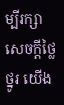ម្បីរក្សាសេចក្ដីថ្លៃថ្នូរ យើង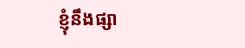ខ្ញុំនឹងផ្សា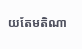យតែមតិណា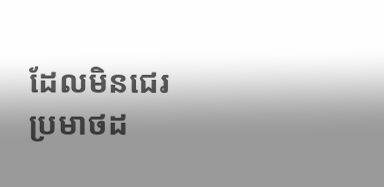ដែលមិនជេរប្រមាថដ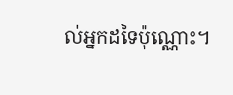ល់អ្នកដទៃប៉ុណ្ណោះ។